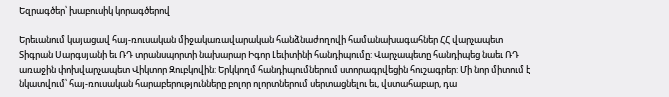Եզրագծեր՝ խաբուսիկ կորագծերով

Երեւանում կայացավ հայ-ռուսական միջակառավարական հանձնաժողովի համանախագահներ ՀՀ վարչապետ Տիգրան Սարգսյանի եւ ՌԴ տրանսպորտի նախարար Իգոր Լեւիտինի հանդիպումը: Վարչապետը հանդիպեց նաեւ ՌԴ առաջին փոխվարչապետ Վիկտոր Զուբկովին: Երկկողմ հանդիպումներում ստորագրվեցին հուշագրեր: Մի նոր միտում է նկատվում՝ հայ-ռուսական հարաբերությունները բոլոր ոլորտներում սերտացնելու եւ, վստահաբար, դա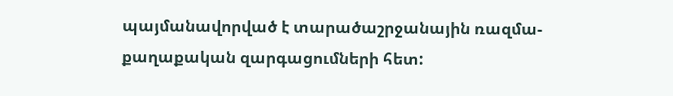պայմանավորված է տարածաշրջանային ռազմա-քաղաքական զարգացումների հետ: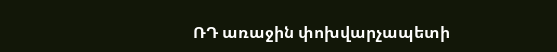ՌԴ առաջին փոխվարչապետի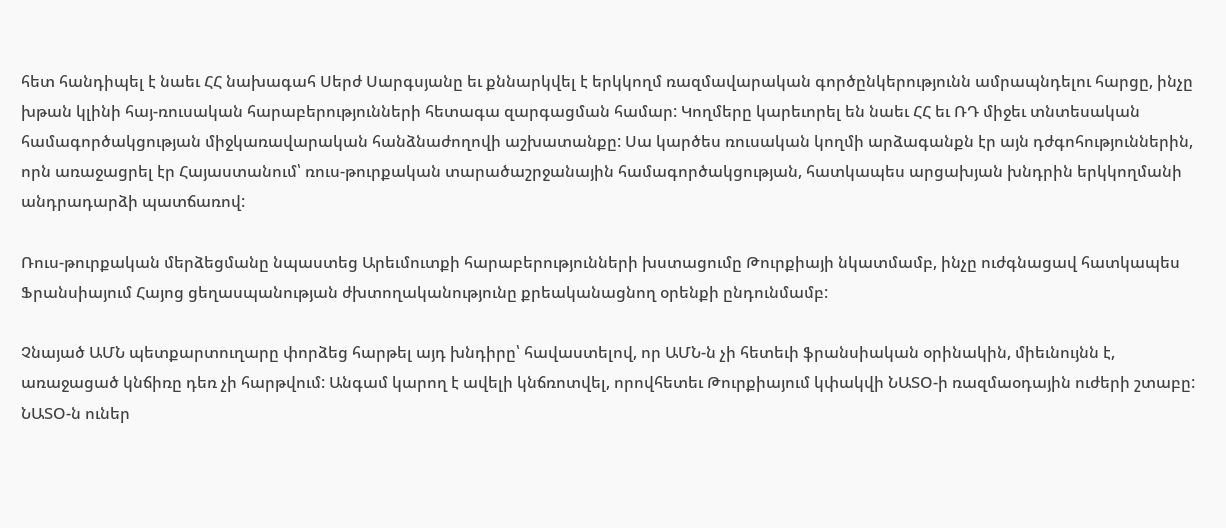հետ հանդիպել է նաեւ ՀՀ նախագահ Սերժ Սարգսյանը եւ քննարկվել է երկկողմ ռազմավարական գործընկերությունն ամրապնդելու հարցը, ինչը խթան կլինի հայ-ռուսական հարաբերությունների հետագա զարգացման համար: Կողմերը կարեւորել են նաեւ ՀՀ եւ ՌԴ միջեւ տնտեսական համագործակցության միջկառավարական հանձնաժողովի աշխատանքը: Սա կարծես ռուսական կողմի արձագանքն էր այն դժգոհություններին, որն առաջացրել էր Հայաստանում՝ ռուս-թուրքական տարածաշրջանային համագործակցության, հատկապես արցախյան խնդրին երկկողմանի անդրադարձի պատճառով:

Ռուս-թուրքական մերձեցմանը նպաստեց Արեւմուտքի հարաբերությունների խստացումը Թուրքիայի նկատմամբ, ինչը ուժգնացավ հատկապես Ֆրանսիայում Հայոց ցեղասպանության ժխտողականությունը քրեականացնող օրենքի ընդունմամբ:

Չնայած ԱՄՆ պետքարտուղարը փորձեց հարթել այդ խնդիրը՝ հավաստելով, որ ԱՄՆ-ն չի հետեւի ֆրանսիական օրինակին, միեւնույնն է, առաջացած կնճիռը դեռ չի հարթվում: Անգամ կարող է ավելի կնճռոտվել, որովհետեւ Թուրքիայում կփակվի ՆԱՏՕ-ի ռազմաօդային ուժերի շտաբը: ՆԱՏՕ-ն ուներ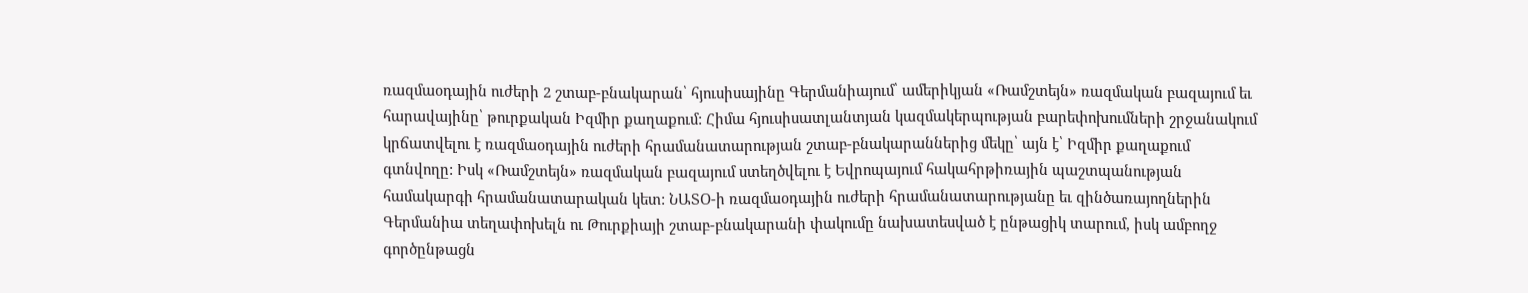ռազմաօդային ուժերի 2 շտաբ-բնակարան՝ հյուսիսայինը Գերմանիայում՝ ամերիկյան «Ռամշտեյն» ռազմական բազայում եւ հարավայինը՝ թուրքական Իզմիր քաղաքում: Հիմա հյուսիսատլանտյան կազմակերպության բարեփոխումների շրջանակում կրճատվելու է ռազմաօդային ուժերի հրամանատարության շտաբ-բնակարաններից մեկը՝ այն է՝ Իզմիր քաղաքում գտնվողը: Իսկ «Ռամշտեյն» ռազմական բազայում ստեղծվելու է Եվրոպայում հակահրթիռային պաշտպանության համակարգի հրամանատարական կետ: ՆԱՏՕ-ի ռազմաօդային ուժերի հրամանատարությանը եւ զինծառայողներին Գերմանիա տեղափոխելն ու Թուրքիայի շտաբ-բնակարանի փակումը նախատեսված է ընթացիկ տարում, իսկ ամբողջ գործընթացն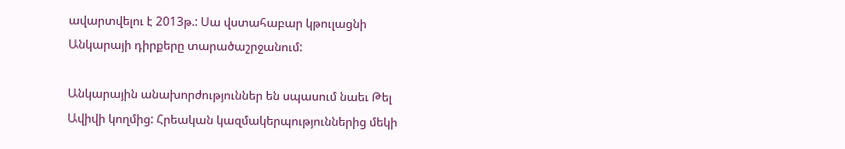ավարտվելու է 2013թ.: Սա վստահաբար կթուլացնի Անկարայի դիրքերը տարածաշրջանում:

Անկարային անախորժություններ են սպասում նաեւ Թել Ավիվի կողմից: Հրեական կազմակերպություններից մեկի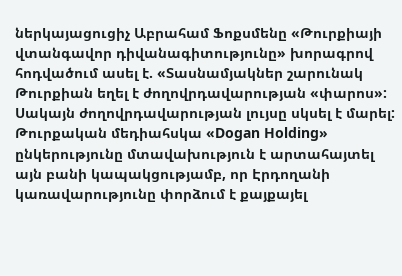ներկայացուցիչ Աբրահամ Ֆոքսմենը «Թուրքիայի վտանգավոր դիվանագիտությունը» խորագրով հոդվածում ասել է. «Տասնամյակներ շարունակ Թուրքիան եղել է ժողովրդավարության «փարոս»: Սակայն ժողովրդավարության լույսը սկսել է մարել: Թուրքական մեդիահսկա «Dogan Holding» ընկերությունը մտավախություն է արտահայտել այն բանի կապակցությամբ, որ Էրդողանի կառավարությունը փորձում է քայքայել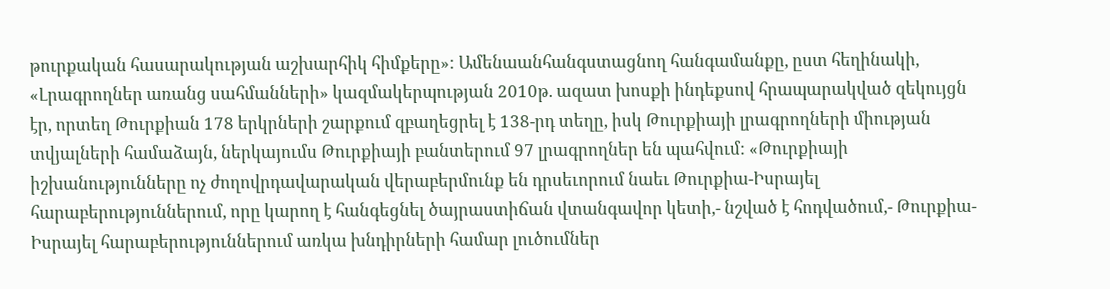թուրքական հասարակության աշխարհիկ հիմքերը»: Ամենաանհանգստացնող հանգամանքը, ըստ հեղինակի, «Լրագրողներ առանց սահմանների» կազմակերպության 2010թ. ազատ խոսքի ինդեքսով հրապարակված զեկույցն էր, որտեղ Թուրքիան 178 երկրների շարքում զբաղեցրել է 138-րդ տեղը, իսկ Թուրքիայի լրագրողների միության տվյալների համաձայն, ներկայումս Թուրքիայի բանտերում 97 լրագրողներ են պահվում: «Թուրքիայի իշխանությունները ոչ ժողովրդավարական վերաբերմունք են դրսեւորում նաեւ Թուրքիա-Իսրայել հարաբերություններում, որը կարող է հանգեցնել ծայրաստիճան վտանգավոր կետի,- նշված է հոդվածում,- Թուրքիա-Իսրայել հարաբերություններում առկա խնդիրների համար լուծումներ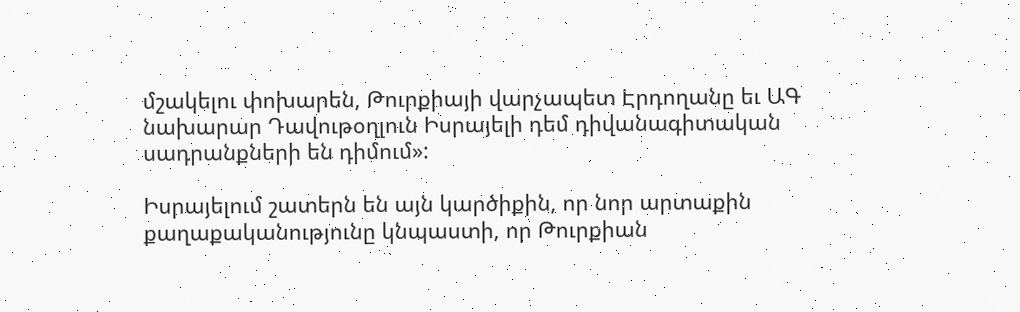մշակելու փոխարեն, Թուրքիայի վարչապետ Էրդողանը եւ ԱԳ նախարար Դավութօղլուն Իսրայելի դեմ դիվանագիտական սադրանքների են դիմում»:

Իսրայելում շատերն են այն կարծիքին, որ նոր արտաքին քաղաքականությունը կնպաստի, որ Թուրքիան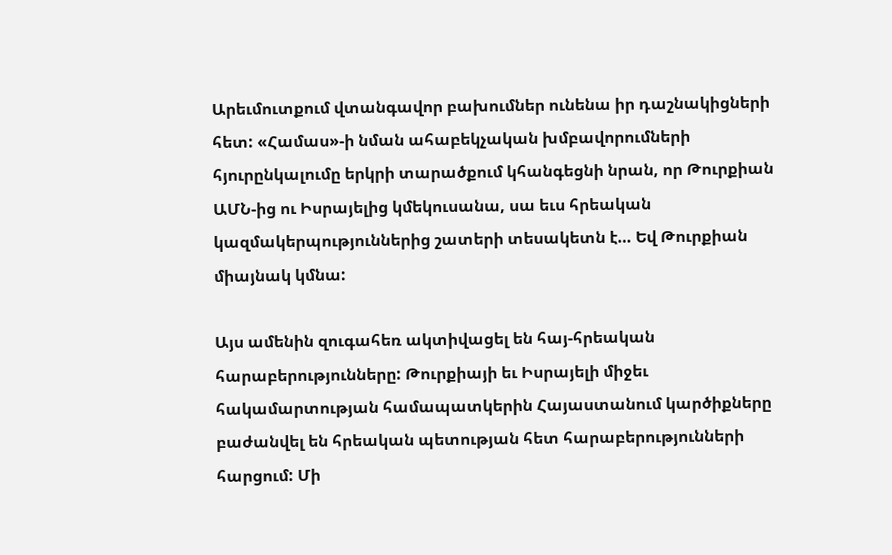Արեւմուտքում վտանգավոր բախումներ ունենա իր դաշնակիցների հետ: «Համաս»-ի նման ահաբեկչական խմբավորումների հյուրընկալումը երկրի տարածքում կհանգեցնի նրան, որ Թուրքիան ԱՄՆ-ից ու Իսրայելից կմեկուսանա, սա եւս հրեական կազմակերպություններից շատերի տեսակետն է… Եվ Թուրքիան միայնակ կմնա:

Այս ամենին զուգահեռ ակտիվացել են հայ-հրեական հարաբերությունները: Թուրքիայի եւ Իսրայելի միջեւ հակամարտության համապատկերին Հայաստանում կարծիքները բաժանվել են հրեական պետության հետ հարաբերությունների հարցում: Մի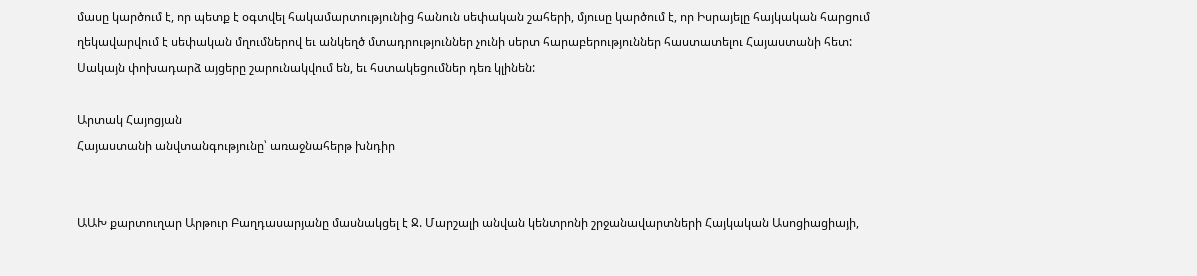մասը կարծում է, որ պետք է օգտվել հակամարտությունից հանուն սեփական շահերի, մյուսը կարծում է, որ Իսրայելը հայկական հարցում ղեկավարվում է սեփական մղումներով եւ անկեղծ մտադրություններ չունի սերտ հարաբերություններ հաստատելու Հայաստանի հետ: Սակայն փոխադարձ այցերը շարունակվում են, եւ հստակեցումներ դեռ կլինեն:

Արտակ Հայոցյան
Հայաստանի անվտանգությունը՝ առաջնահերթ խնդիր


ԱԱԽ քարտուղար Արթուր Բաղդասարյանը մասնակցել է Ջ. Մարշալի անվան կենտրոնի շրջանավարտների Հայկական Ասոցիացիայի,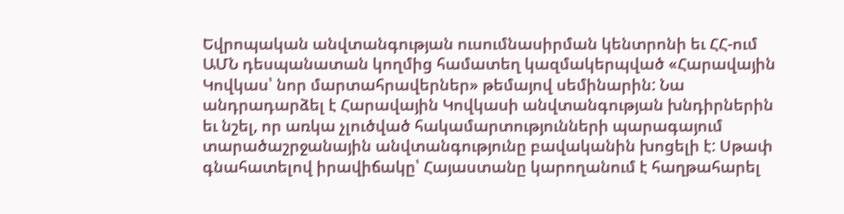Եվրոպական անվտանգության ուսումնասիրման կենտրոնի եւ ՀՀ-ում ԱՄՆ դեսպանատան կողմից համատեղ կազմակերպված «Հարավային Կովկաս՝ նոր մարտահրավերներ» թեմայով սեմինարին: Նա անդրադարձել է Հարավային Կովկասի անվտանգության խնդիրներին եւ նշել, որ առկա չլուծված հակամարտությունների պարագայում տարածաշրջանային անվտանգությունը բավականին խոցելի է: Սթափ գնահատելով իրավիճակը՝ Հայաստանը կարողանում է հաղթահարել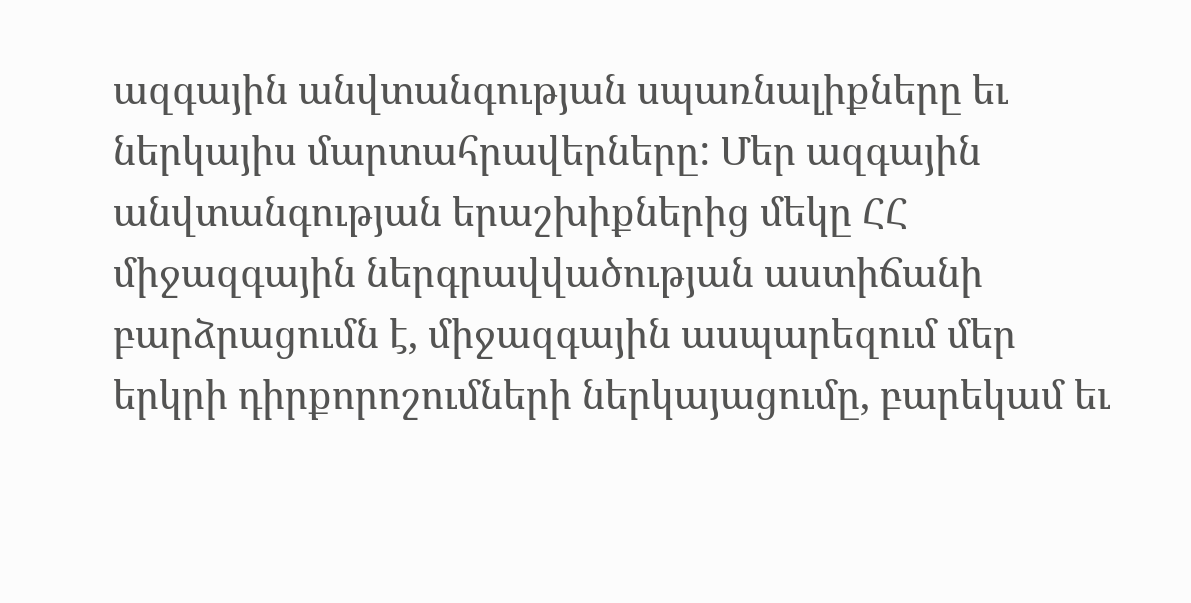ազգային անվտանգության սպառնալիքները եւ ներկայիս մարտահրավերները: Մեր ազգային անվտանգության երաշխիքներից մեկը ՀՀ միջազգային ներգրավվածության աստիճանի բարձրացումն է, միջազգային ասպարեզում մեր երկրի դիրքորոշումների ներկայացումը, բարեկամ եւ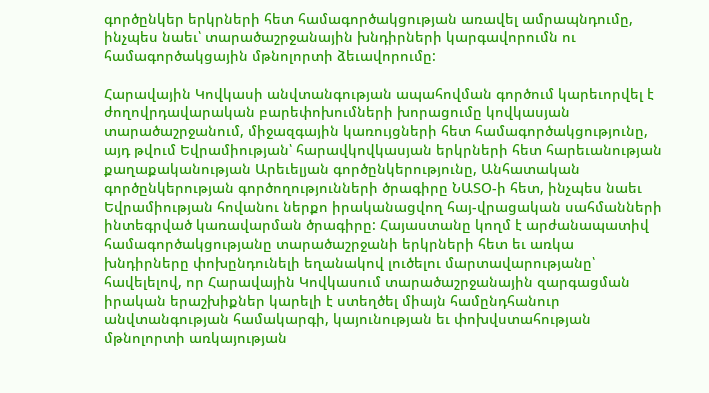գործընկեր երկրների հետ համագործակցության առավել ամրապնդումը, ինչպես նաեւ՝ տարածաշրջանային խնդիրների կարգավորումն ու համագործակցային մթնոլորտի ձեւավորումը:

Հարավային Կովկասի անվտանգության ապահովման գործում կարեւորվել է ժողովրդավարական բարեփոխումների խորացումը կովկասյան տարածաշրջանում, միջազգային կառույցների հետ համագործակցությունը, այդ թվում Եվրամիության՝ հարավկովկասյան երկրների հետ հարեւանության քաղաքականության Արեւելյան գործընկերությունը, Անհատական գործընկերության գործողությունների ծրագիրը ՆԱՏՕ-ի հետ, ինչպես նաեւ Եվրամիության հովանու ներքո իրականացվող հայ-վրացական սահմանների ինտեգրված կառավարման ծրագիրը: Հայաստանը կողմ է արժանապատիվ համագործակցությանը տարածաշրջանի երկրների հետ եւ առկա խնդիրները փոխընդունելի եղանակով լուծելու մարտավարությանը՝ հավելելով, որ Հարավային Կովկասում տարածաշրջանային զարգացման իրական երաշխիքներ կարելի է ստեղծել միայն համընդհանուր անվտանգության համակարգի, կայունության եւ փոխվստահության մթնոլորտի առկայության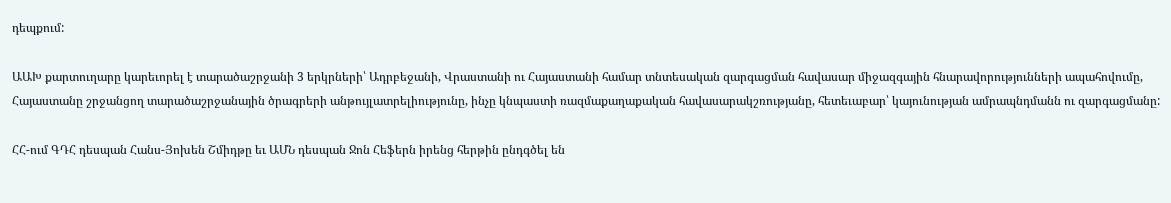դեպքում:

ԱԱԽ քարտուղարը կարեւորել է տարածաշրջանի 3 երկրների՝ Ադրբեջանի, Վրաստանի ու Հայաստանի համար տնտեսական զարգացման հավասար միջազգային հնարավորությունների ապահովումը, Հայաստանը շրջանցող տարածաշրջանային ծրագրերի անթույլատրելիությունը, ինչը կնպաստի ռազմաքաղաքական հավասարակշռությանը, հետեւաբար՝ կայունության ամրապնդմանն ու զարգացմանը:

ՀՀ-ում ԳԴՀ դեսպան Հանս-Յոխեն Շմիդթը եւ ԱՄՆ դեսպան Ջոն Հեֆերն իրենց հերթին ընդգծել են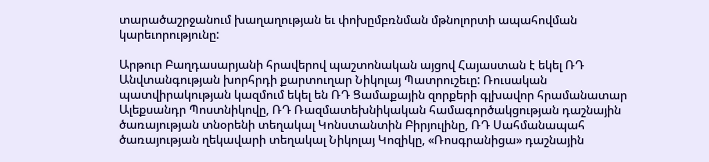տարածաշրջանում խաղաղության եւ փոխըմբռնման մթնոլորտի ապահովման կարեւորությունը:

Արթուր Բաղդասարյանի հրավերով պաշտոնական այցով Հայաստան է եկել ՌԴ Անվտանգության խորհրդի քարտուղար Նիկոլայ Պատրուշեւը: Ռուսական պատվիրակության կազմում եկել են ՌԴ Ցամաքային զորքերի գլխավոր հրամանատար Ալեքսանդր Պոստնիկովը, ՌԴ Ռազմատեխնիկական համագործակցության դաշնային ծառայության տնօրենի տեղակալ Կոնստանտին Բիրյուլինը, ՌԴ Սահմանապահ ծառայության ղեկավարի տեղակալ Նիկոլայ Կոզիկը, «Ռոսգրանիցա» դաշնային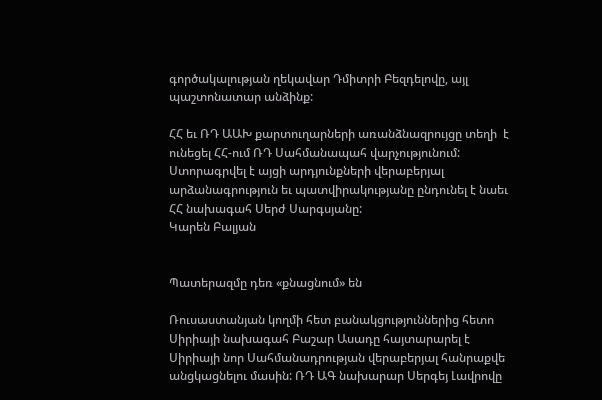գործակալության ղեկավար Դմիտրի Բեզդելովը, այլ պաշտոնատար անձինք:

ՀՀ եւ ՌԴ ԱԱԽ քարտուղարների առանձնազրույցը տեղի  է ունեցել ՀՀ-ում ՌԴ Սահմանապահ վարչությունում: Ստորագրվել է այցի արդյունքների վերաբերյալ արձանագրություն եւ պատվիրակությանը ընդունել է նաեւ ՀՀ նախագահ Սերժ Սարգսյանը:
Կարեն Բալյան


Պատերազմը դեռ «քնացնում» են

Ռուսաստանյան կողմի հետ բանակցություններից հետո Սիրիայի նախագահ Բաշար Ասադը հայտարարել է Սիրիայի նոր Սահմանադրության վերաբերյալ հանրաքվե անցկացնելու մասին: ՌԴ ԱԳ նախարար Սերգեյ Լավրովը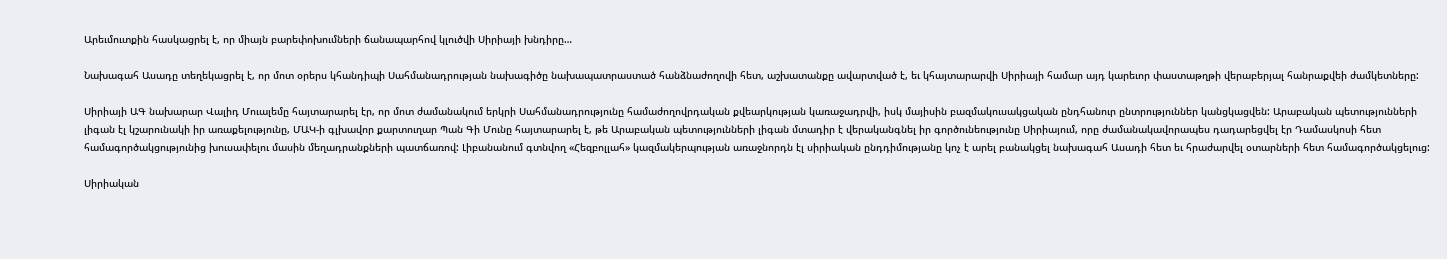Արեւմուտքին հասկացրել է, որ միայն բարեփոխումների ճանապարհով կլուծվի Սիրիայի խնդիրը…

Նախագահ Ասադը տեղեկացրել է, որ մոտ օրերս կհանդիպի Սահմանադրության նախագիծը նախապատրաստած հանձնաժողովի հետ, աշխատանքը ավարտված է, եւ կհայտարարվի Սիրիայի համար այդ կարեւոր փաստաթղթի վերաբերյալ հանրաքվեի ժամկետները:

Սիրիայի ԱԳ նախարար Վալիդ Մուալեմը հայտարարել էր, որ մոտ ժամանակում երկրի Սահմանադրությունը համաժողովրդական քվեարկության կառաջադրվի, իսկ մայիսին բազմակուսակցական ընդհանուր ընտրություններ կանցկացվեն: Արաբական պետությունների լիգան էլ կշարունակի իր առաքելությունը, ՄԱԿ-ի գլխավոր քարտուղար Պան Գի Մունը հայտարարել է, թե Արաբական պետությունների լիգան մտադիր է վերականգնել իր գործունեությունը Սիրիայում, որը ժամանակավորապես դադարեցվել էր Դամասկոսի հետ համագործակցությունից խուսափելու մասին մեղադրանքների պատճառով: Լիբանանում գտնվող «Հեզբոլլահ» կազմակերպության առաջնորդն էլ սիրիական ընդդիմությանը կոչ է արել բանակցել նախագահ Ասադի հետ եւ հրաժարվել օտարների հետ համագործակցելուց:

Սիրիական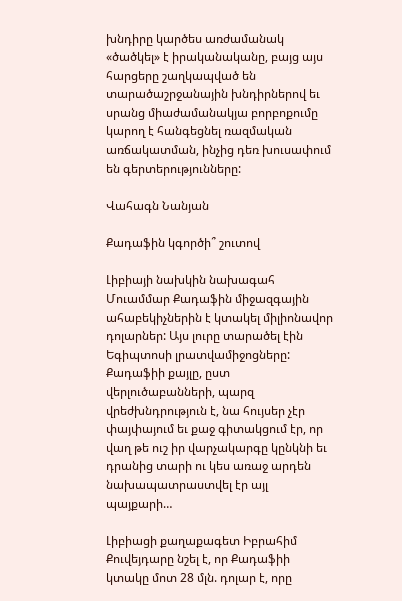խնդիրը կարծես առժամանակ «ծածկել» է իրականականը, բայց այս հարցերը շաղկապված են տարածաշրջանային խնդիրներով եւ սրանց միաժամանակյա բորբոքումը կարող է հանգեցնել ռազմական առճակատման, ինչից դեռ խուսափում են գերտերությունները:

Վահագն Նանյան

Քադաֆին կգործի՞ շուտով

Լիբիայի նախկին նախագահ Մուամմար Քադաֆին միջազգային ահաբեկիչներին է կտակել միլիոնավոր դոլարներ: Այս լուրը տարածել էին Եգիպտոսի լրատվամիջոցները: Քադաֆիի քայլը, ըստ վերլուծաբանների, պարզ վրեժխնդրություն է, նա հույսեր չէր փայփայում եւ քաջ գիտակցում էր, որ վաղ թե ուշ իր վարչակարգը կընկնի եւ դրանից տարի ու կես առաջ արդեն նախապատրաստվել էր այլ պայքարի…

Լիբիացի քաղաքագետ Իբրահիմ Քուվեյդարը նշել է, որ Քադաֆիի կտակը մոտ 28 մլն. դոլար է, որը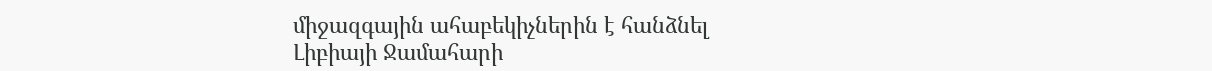միջազգային ահաբեկիչներին է հանձնել Լիբիայի Ջամահարի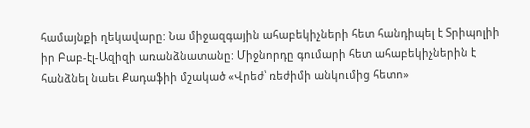համայնքի ղեկավարը: Նա միջազգային ահաբեկիչների հետ հանդիպել է Տրիպոլիի իր Բաբ-էլ-Ազիզի առանձնատանը: Միջնորդը գումարի հետ ահաբեկիչներին է հանձնել նաեւ Քադաֆիի մշակած «Վրեժ՝ ռեժիմի անկումից հետո»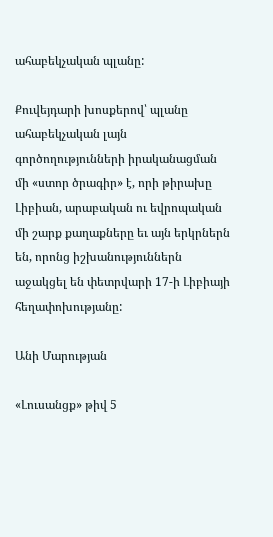ահաբեկչական պլանը:

Քուվեյդարի խոսքերով՝ պլանը ահաբեկչական լայն գործողությունների իրականացման մի «ստոր ծրագիր» է, որի թիրախը Լիբիան, արաբական ու եվրոպական մի շարք քաղաքները եւ այն երկրներն են, որոնց իշխանություններն աջակցել են փետրվարի 17-ի Լիբիայի հեղափոխությանը:

Անի Մարության

«Լուսանցք» թիվ 5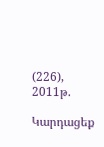(226), 2011թ.

Կարդացեք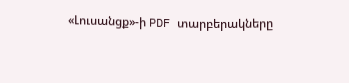«Լուսանցք»-ի PDF տարբերակները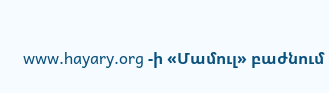www.hayary.org -ի «Մամուլ» բաժնում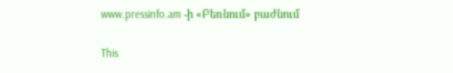www.pressinfo.am -ի «Բեռնում» բաժնում

This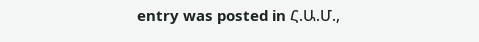entry was posted in Հ.Ա.Մ.,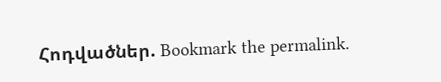Հոդվածներ. Bookmark the permalink.